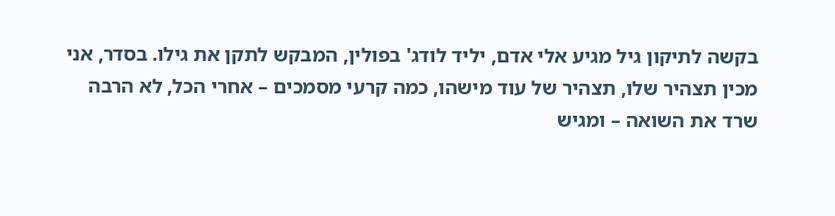בקשה לתיקון גיל מגיע אלי אדם, יליד לודג' בפולין, המבקש לתקן את גילו. בסדר, אני מכין תצהיר שלו, תצהיר של עוד מישהו, כמה קרעי מסמכים – אחרי הכל, לא הרבה שרד את השואה – ומגיש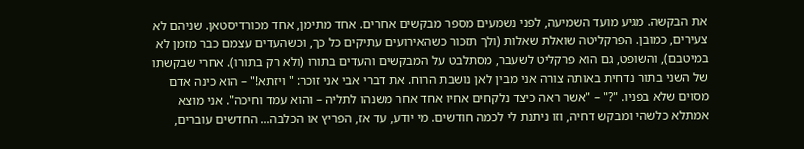את הבקשה. מגיע מועד השמיעה, לפני נשמעים מספר מבקשים אחרים. אחד מתימן, אחד מכורדיסטאן. שניהם לא צעירים, כמובן. הפרקליטה שואלת שאלות (ולך תזכור כשהאירועים עתיקים כל כך, וכשהעדים עצמם כבר מזמן לא במיטבם), והשופט, גם הוא פרקליט לשעבר, מסתלבט על המבקשים והעדים בתורו (ולא רק בתורו). אחרי שבקשתו של השני בתור נדחית באותה צורה אני מבין לאן נושבת הרוח. את דברי אבי אני זוכר: " ויזתא!" – הוא כינה אדם מסוים שלא בפניו. "?" – "אשר ראה כיצד נלקחים אחיו אחד אחר משנהו לתליה – והוא עמד וחיכה". אני מוצא אמתלא כלשהי ומבקש דחיה, וזו ניתנת לי לכמה חודשים. מי יודע, עד אז, הפריץ או הכלבה... החדשים עוברים,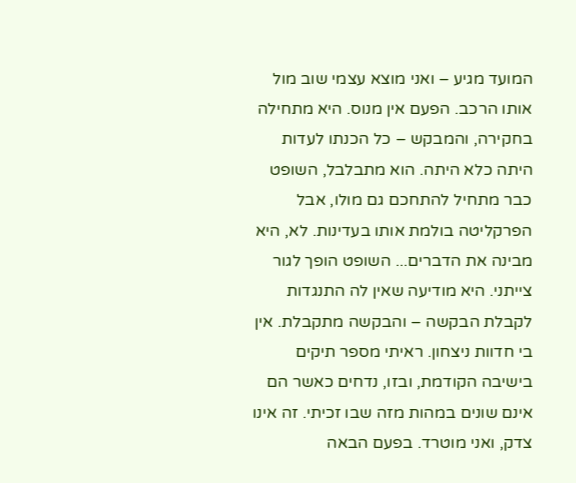המועד מגיע – ואני מוצא עצמי שוב מול אותו הרכב. הפעם אין מנוס. היא מתחילה בחקירה, והמבקש – כל הכנתו לעדות היתה כלא היתה. הוא מתבלבל, השופט כבר מתחיל להתחכם גם מולו, אבל הפרקליטה בולמת אותו בעדינות. לא, היא מבינה את הדברים... השופט הופך לגור צייתני. היא מודיעה שאין לה התנגדות לקבלת הבקשה – והבקשה מתקבלת. אין בי חדוות ניצחון. ראיתי מספר תיקים בישיבה הקודמת, ובזו, נדחים כאשר הם אינם שונים במהות מזה שבו זכיתי. זה אינו צדק, ואני מוטרד. בפעם הבאה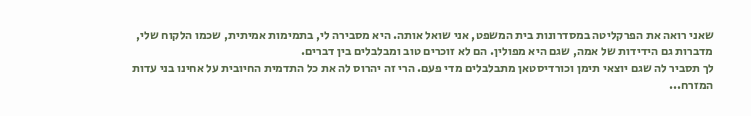שאני רואה את הפרקליטה במסדרונות בית המשפט, אני שואל אותה. היא מסבירה לי, בתמימות אמיתית, שכמו הלקוח שלי, מדברות גם הידידות של אמה, שגם היא מפולין. הם לא זוכרים טוב ומבלבלים בין דברים.
לך תסביר לה שגם יוצאי תימן וכורדיסטאן מתבלבלים מדי פעם. הרי זה יהרוס לה את כל התדמית החיובית על אחינו בני עדות המזרח...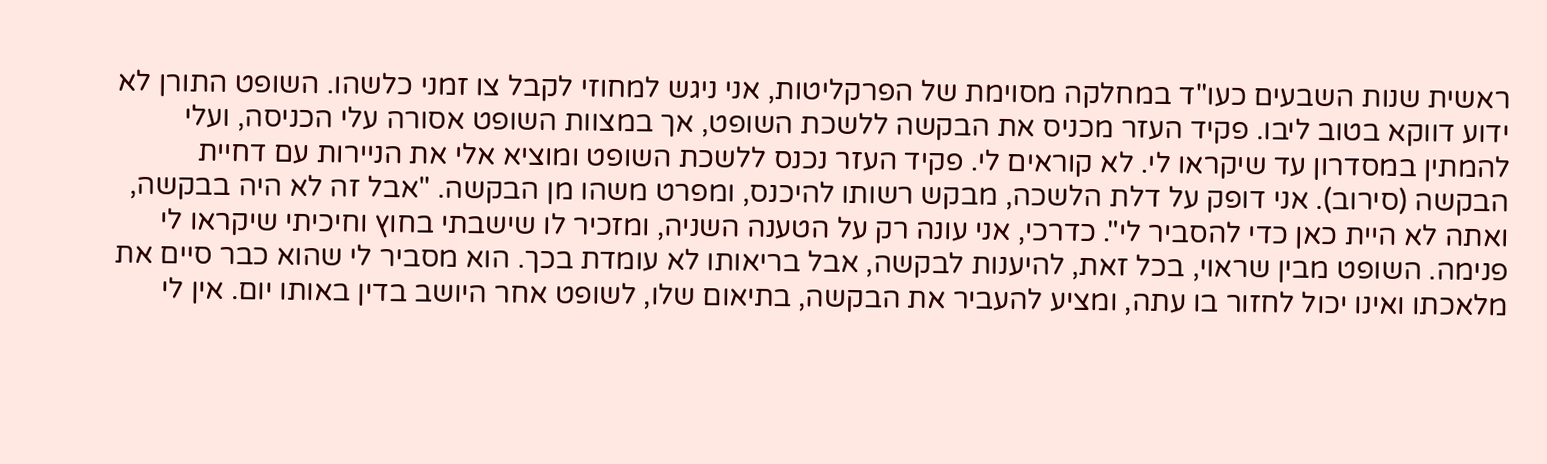ראשית שנות השבעים כעו"ד במחלקה מסוימת של הפרקליטות, אני ניגש למחוזי לקבל צו זמני כלשהו. השופט התורן לא ידוע דווקא בטוב ליבו. פקיד העזר מכניס את הבקשה ללשכת השופט, אך במצוות השופט אסורה עלי הכניסה, ועלי להמתין במסדרון עד שיקראו לי. לא קוראים לי. פקיד העזר נכנס ללשכת השופט ומוציא אלי את הניירות עם דחיית הבקשה (סירוב). אני דופק על דלת הלשכה, מבקש רשותו להיכנס, ומפרט משהו מן הבקשה. "אבל זה לא היה בבקשה, ואתה לא היית כאן כדי להסביר לי". כדרכי, אני עונה רק על הטענה השניה, ומזכיר לו שישבתי בחוץ וחיכיתי שיקראו לי פנימה. השופט מבין שראוי, בכל זאת, להיענות לבקשה, אבל בריאותו לא עומדת בכך. הוא מסביר לי שהוא כבר סיים את מלאכתו ואינו יכול לחזור בו עתה, ומציע להעביר את הבקשה, בתיאום שלו, לשופט אחר היושב בדין באותו יום. אין לי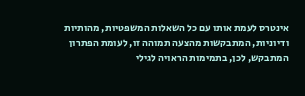אינטרס לעמת אותו עם כל השאלות המשפטיות, מהותיות ודיוניות, המתבקשות מהצעה תמוהה זו, לעומת הפתרון המתבקש, לכן, בתמימות הראויה לגילי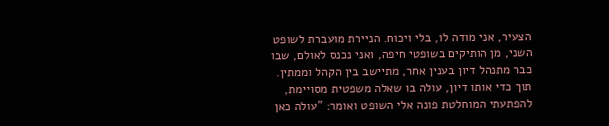הצעיר, אני מודה לו, בלי ויכוח. הניירת מועברת לשופט השני, מן הותיקים בשופטי חיפה, ואני נכנס לאולם, שבו כבר מתנהל דיון בענין אחר, מתיישב בין הקהל וממתין. תוך כדי אותו דיון, עולה בו שאלה משפטית מסויימת, להפתעתי המוחלטת פונה אלי השופט ואומר: "עולה כאן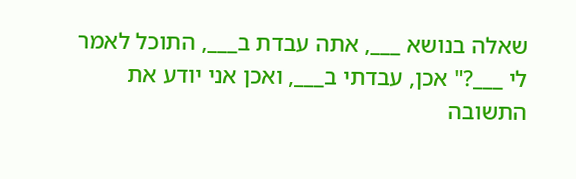שאלה בנושא ___, אתה עבדת ב___, התוכל לאמר לי ___?" אכן, עבדתי ב___, ואכן אני יודע את התשובה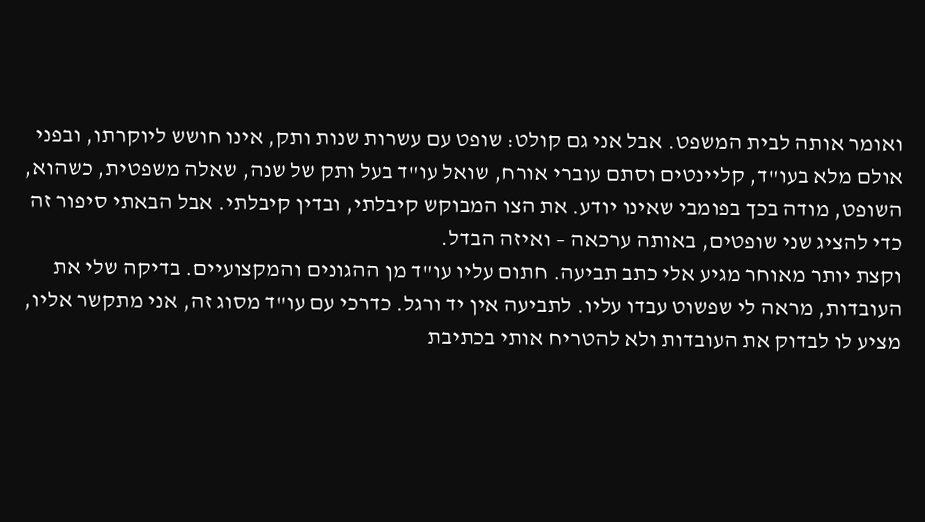ואומר אותה לבית המשפט. אבל אני גם קולט: שופט עם עשרות שנות ותק, אינו חושש ליוקרתו, ובפני אולם מלא בעו"ד, קליינטים וסתם עוברי אורח, שואל עו"ד בעל ותק של שנה, שאלה משפטית, כשהוא, השופט, מודה בכך בפומבי שאינו יודע. את הצו המבוקש קיבלתי, ובדין קיבלתי. אבל הבאתי סיפור זה כדי להציג שני שופטים, באותה ערכאה – ואיזה הבדל.
וקצת יותר מאוחר מגיע אלי כתב תביעה. חתום עליו עו"ד מן ההגונים והמקצועיים. בדיקה שלי את העובדות, מראה לי שפשוט עבדו עליו. לתביעה אין יד ורגל. כדרכי עם עו"ד מסוג זה, אני מתקשר אליו, מציע לו לבדוק את העובדות ולא להטריח אותי בכתיבת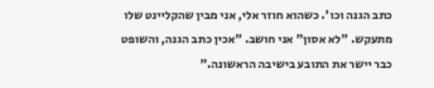כתב הגנה וכו'. כשהוא חוזר אלי, אני מבין שהקליינט שלו מתעקש. "לא אסון" אני חושב. "אכין כתב הגנה, והשופט כבר יישר את התובע בישיבה הראשונה."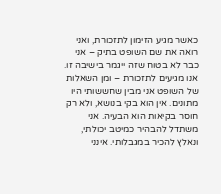כאשר מגיע הזימון לתזכורת, ואני רואה את שם השופט בתיק – אני כבר לא בטוח שזה ייגמר בישיבה זו. אנו מגיעים לתזכורת – ומן השאלות של השופט אני מבין שחששותי היו מתונים. אין הוא בקי בנושא, ולא רק חוסר בקיאות הוא הבעיה. אני משתדל להבהיר כמיטב יכולתי, ונאלץ להכיר במגבלותי. אינני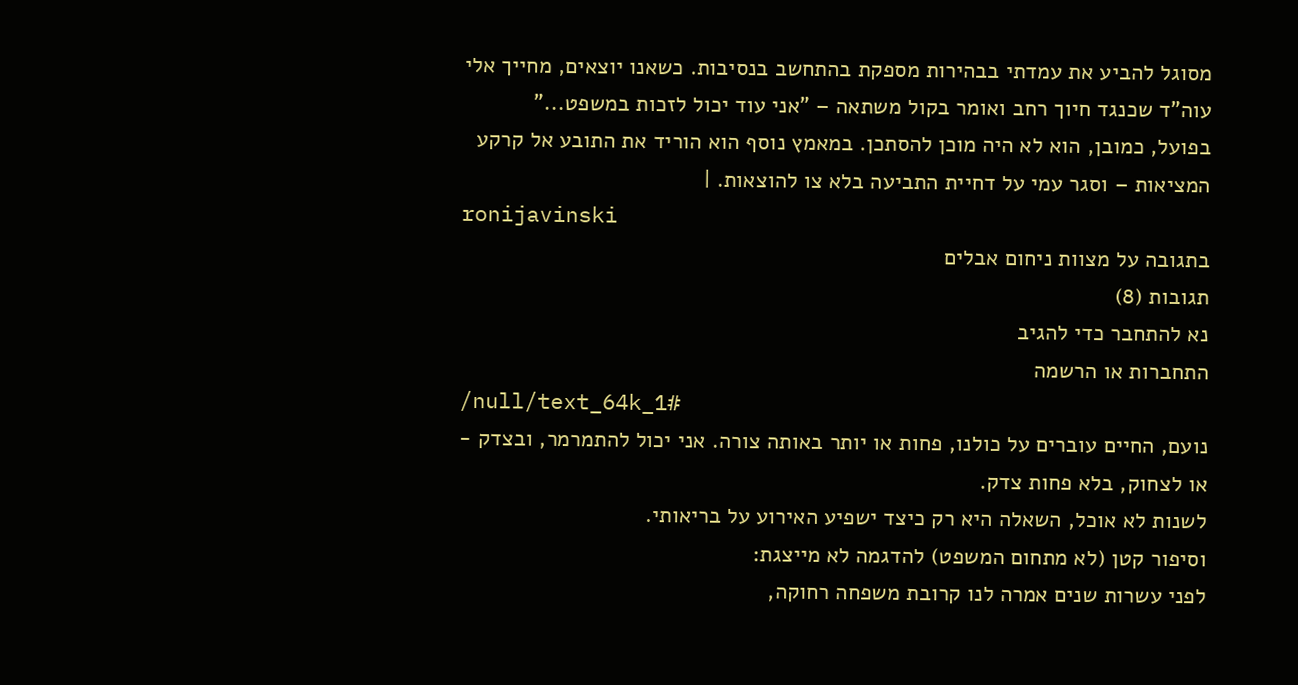מסוגל להביע את עמדתי בבהירות מספקת בהתחשב בנסיבות. כשאנו יוצאים, מחייך אלי עוה"ד שכנגד חיוך רחב ואומר בקול משתאה – "אני עוד יכול לזכות במשפט..."
בפועל, כמובן, הוא לא היה מוכן להסתכן. במאמץ נוסף הוא הוריד את התובע אל קרקע המציאות – וסגר עמי על דחיית התביעה בלא צו להוצאות. |
ronijavinski
בתגובה על מצוות ניחום אבלים
תגובות (8)
נא להתחבר כדי להגיב
התחברות או הרשמה
/null/text_64k_1#
נועם, החיים עוברים על כולנו, פחות או יותר באותה צורה. אני יכול להתמרמר, ובצדק - או לצחוק, בלא פחות צדק.
לשנות לא אוכל, השאלה היא רק כיצד ישפיע האירוע על בריאותי.
וסיפור קטן (לא מתחום המשפט) להדגמה לא מייצגת:
לפני עשרות שנים אמרה לנו קרובת משפחה רחוקה,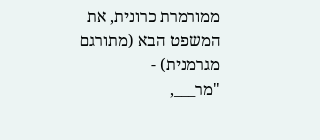ממורמרת כרונית, את המשפט הבא (מתורגם מגרמנית) -
"מר___,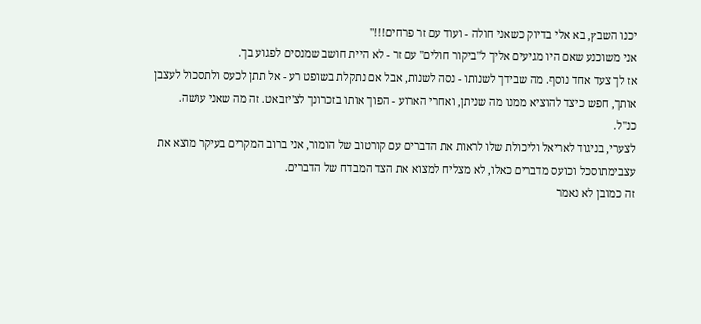יכנו השבץ, בא אלי בדיוק כשאני חולה - ועוד עם זר פרחים!!!"
אני משוכנע שאם היו מגיעים אליך ל"ביקור חולים" עם זר - לא היית חושב שמנסים לפגוע בך.
אז לך צעד אחד נוסף. מה שבידך לשנותו - נסה לשנות, אבל אם נתקלת בשופט רע - אל תתן לכעס ולתסכול לעצבן אותך, חפש כיצד להוציא ממנו מה שניתן, ואחרי הארוע - הפוך אותו בזכרונך לצ'יזבאט. זה מה שאני עושה.
כנ"ל.
לצערי, בניגוד לאריאל וליכולת שלו לראות את הדברים עם קורטוב של הומור, אני ברוב המקרים בעיקר מוצא את עצבימתוסכל וכועס מדברים כאלו, לא מצליח למצוא את הצד המבדח של הדברים.
זה כמובן לא נאמר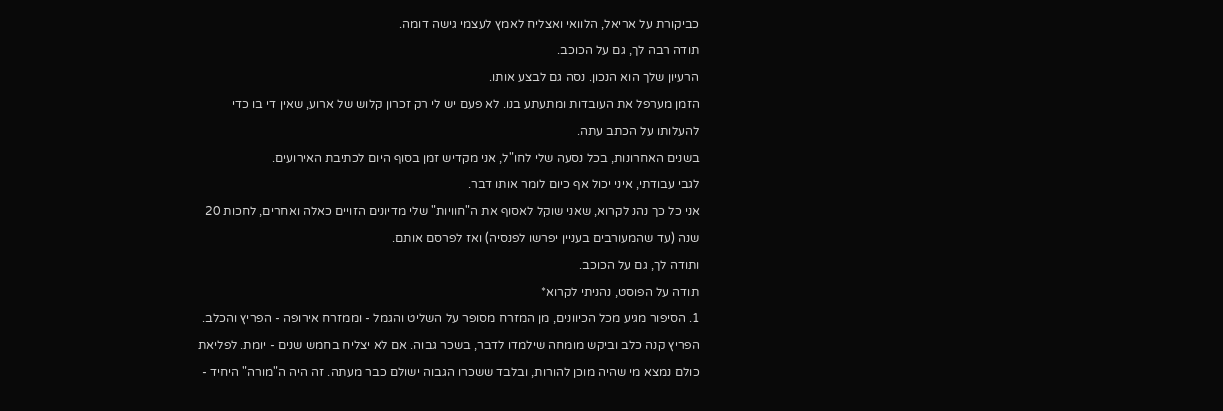כביקורת על אריאל, הלוואי ואצליח לאמץ לעצמי גישה דומה.
תודה רבה לך, גם על הכוכב.
הרעיון שלך הוא הנכון. נסה גם לבצע אותו.
הזמן מערפל את העובדות ומתעתע בנו. לא פעם יש לי רק זכרון קלוש של ארוע, שאין די בו כדי להעלותו על הכתב עתה.
בשנים האחרונות, בכל נסעה שלי לחו"ל, אני מקדיש זמן בסוף היום לכתיבת האירועים.
לגבי עבודתי, איני יכול אף כיום לומר אותו דבר.
אני כל כך נהנ לקרוא, שאני שוקל לאסוף את ה"חוויות" שלי מדיונים הזויים כאלה ואחרים, לחכות 20 שנה (עד שהמעורבים בעניין יפרשו לפנסיה) ואז לפרסם אותם.
ותודה לך, גם על הכוכב.
תודה על הפוסט, נהניתי לקרוא*
1. הסיפור מגיע מכל הכיוונים, מן המזרח מסופר על השליט והגמל - וממזרח אירופה - הפריץ והכלב.
הפריץ קנה כלב וביקש מומחה שילמדו לדבר, בשכר גבוה. אם לא יצליח בחמש שנים - יומת. לפליאת כולם נמצא מי שהיה מוכן להורות, ובלבד ששכרו הגבוה ישולם כבר מעתה. זה היה ה"מורה" היחיד -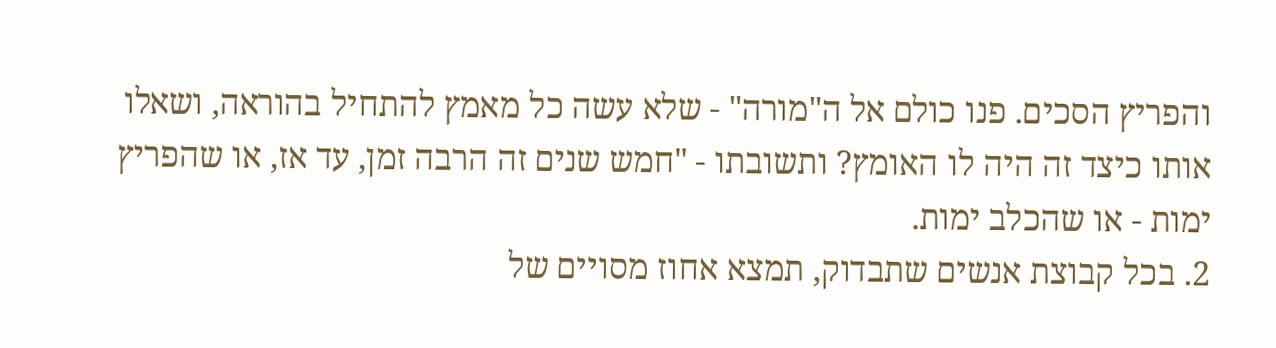והפריץ הסכים. פנו כולם אל ה"מורה" - שלא עשה כל מאמץ להתחיל בהוראה, ושאלו אותו כיצד זה היה לו האומץ? ותשובתו - "חמש שנים זה הרבה זמן, עד אז, או שהפריץ ימות - או שהכלב ימות.
2. בכל קבוצת אנשים שתבדוק, תמצא אחוז מסויים של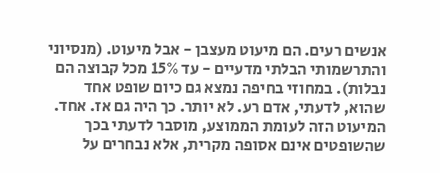אנשים רעים. הם מיעוט מעצבן - אבל מיעוט. (מנסיוני והתרשמותי הבלתי מדעיים - עד 15% מכל קבוצה הם נבלות). במחוזי בחיפה נמצא גם כיום שופט אחד שהוא, לדעתי, אדם רע. לא יותר. כך היה גם אז. אחד. המיעוט הזה לעומת הממוצע, מוסבר לדעתי בכך שהשופטים אינם אסופה מקרית, אלא נבחרים על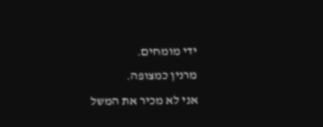ידי מומחים.
מרנין כמצופה.
אני לא מכיר את המשל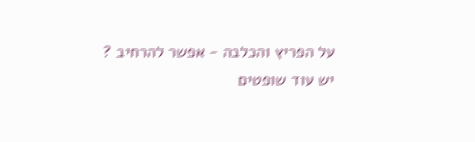על הפריץ והכלבה - אפשר להרחיב ?
יש עוד שופטים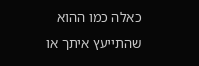כאלה כמו ההוא שהתייעץ איתך או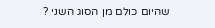שהיום כולם מן הסוג השני ?